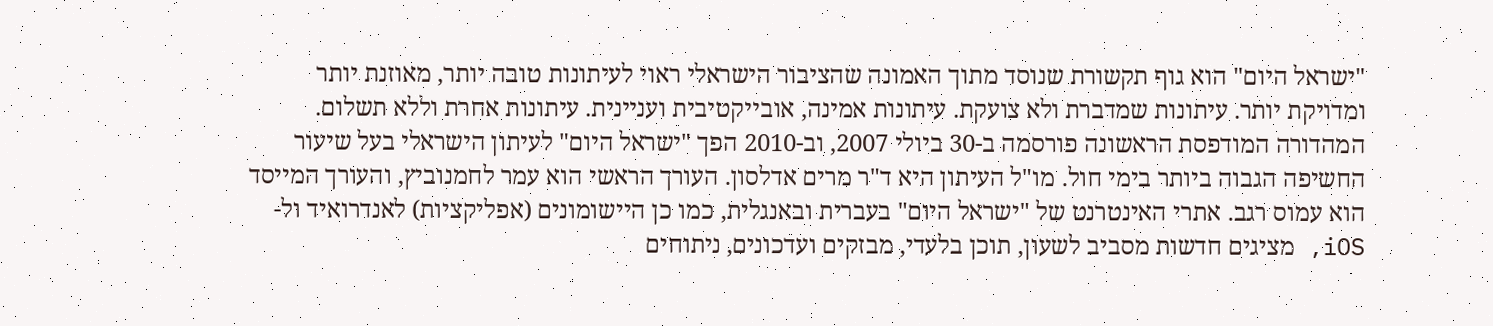"ישראל היום" הוא גוף תקשורת שנוסד מתוך האמונה שהציבור הישראלי ראוי לעיתונות טובה יותר, מאוזנת יותר ומדויקת יותר. עיתונות שמדברת ולא צועקת. עיתונות אמינה, אובייקטיבית ועניינית. עיתונות אחרת וללא תשלום. המהדורה המודפסת הראשונה פורסמה ב-30 ביולי 2007, וב-2010 הפך "ישראל היום" לעיתון הישראלי בעל שיעור החשיפה הגבוה ביותר בימי חול. מו"ל העיתון היא ד"ר מרים אדלסון. העורך הראשי הוא עמר לחמנוביץ, והעורך המייסד הוא עמוס רגב. אתרי האינטרנט של "ישראל היום" בעברית ובאנגלית, כמו כן היישומונים (אפליקציות) לאנדרואיד ול-iOS, מציגים חדשות מסביב לשעון, תוכן בלעדי, מבזקים ועדכונים, ניתוחים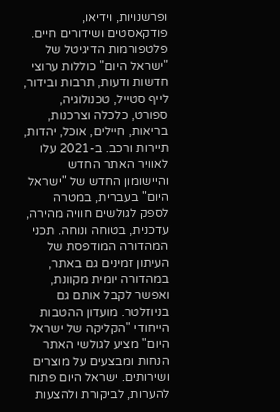ופרשנויות, וידיאו, פודקאסטים ושידורים חיים. פלטפורמות הדיגיטל של "ישראל היום" כוללות ערוצי חדשות ודעות, תרבות ובידור, לייף סטייל, טכנולוגיה, ספורט, כלכלה וצרכנות, בריאות, חיילים, אוכל, יהדות, תיירות ורכב. ב-2021 עלו לאוויר האתר החדש והיישומון החדש של "ישראל היום" בעברית, במטרה לספק לגולשים חוויה מהירה, עדכנית, בטוחה ונוחה. תכני המהדורה המודפסת של העיתון זמינים גם באתר, במהדורה יומית מקוונת, ואפשר לקבל אותם גם בניוזלטר. מועדון ההטבות הייחודי "הקליקה של ישראל היום" מציע לגולשי האתר הנחות ומבצעים על מוצרים ושירותים. ישראל היום פתוח להערות, לביקורת ולהצעות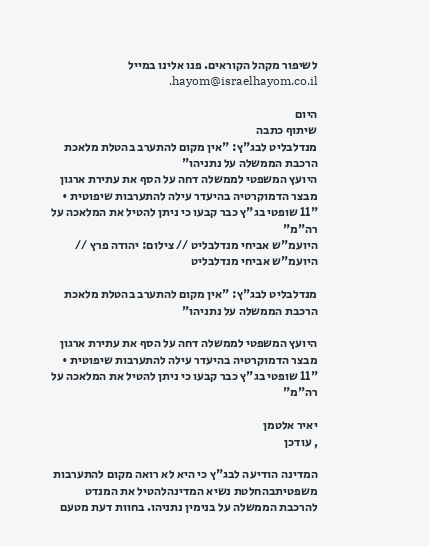לשיפור מקהל הקוראים. פנו אלינו במייל hayom@israelhayom.co.il.

היום
שיתוף כתבה
מנדלבליט לבג"ץ: "אין מקום להתערב בהטלת מלאכת הרכבת הממשלה על נתניהו"
היועץ המשפטי לממשלה דחה על הסף את עתירת ארגון מבצר הדמוקרטיה בהיעדר עילה להתערבות שיפוטית • "11 שופטי בג"ץ כבר קבעו כי ניתן להטיל את המלאכה על רה"מ"
היועמ"ש אביחי מנדלבליט // צילום: יהודה פרץ // היועמ"ש אביחי מנדלבליט

מנדלבליט לבג"ץ: "אין מקום להתערב בהטלת מלאכת הרכבת הממשלה על נתניהו"

היועץ המשפטי לממשלה דחה על הסף את עתירת ארגון מבצר הדמוקרטיה בהיעדר עילה להתערבות שיפוטית • "11 שופטי בג"ץ כבר קבעו כי ניתן להטיל את המלאכה על רה"מ"

יאיר אלטמן
, עודכן

המדינה הודיעה לבג"ץ כי היא לא רואה מקום להתערבות משפטיתבהחלטת נשיא המדינהלהטיל את המנדט להרכבת הממשלה על בנימין נתניהו. בחוות דעת מטעם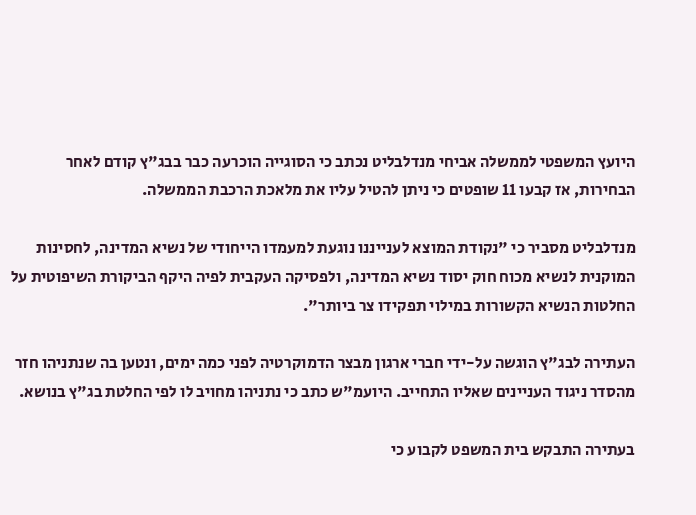היועץ המשפטי לממשלה אביחי מנדלבליט נכתב כי הסוגייה הוכרעה כבר בבג"ץ קודם לאחר הבחירות, אז קבעו 11 שופטים כי ניתן להטיל עליו את מלאכת הרכבת הממשלה.

מנדלבליט מסביר כי "נקודת המוצא לענייננו נוגעת למעמדו הייחודי של נשיא המדינה, לחסינות המוקנית לנשיא מכוח חוק יסוד נשיא המדינה, ולפסיקה העקבית לפיה היקף הביקורת השיפוטית על החלטות הנשיא הקשורות במילוי תפקידו צר ביותר".

העתירה לבג"ץ הוגשה על-ידי חברי ארגון מבצר הדמוקרטיה לפני כמה ימים, ונטען בה שנתניהו חזר מהסדר ניגוד העניינים שאליו התחייב. היועמ"ש כתב כי נתניהו מחויב לו לפי החלטת בג"ץ בנושא.

בעתירה התבקש בית המשפט לקבוע כי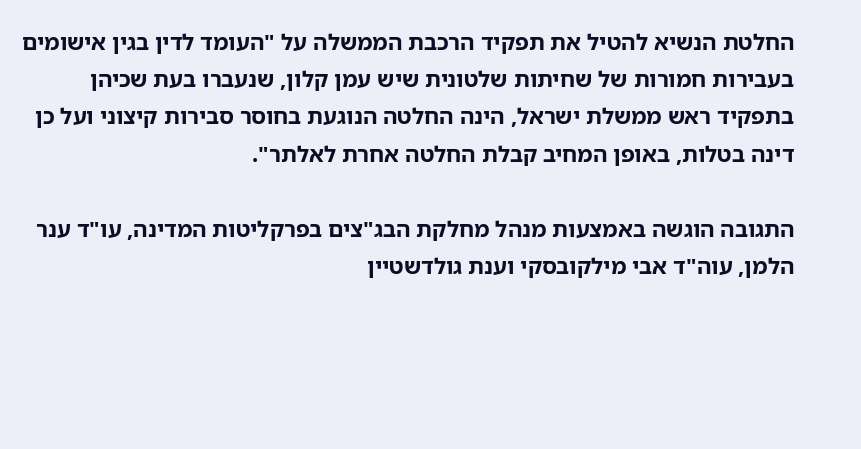החלטת הנשיא להטיל את תפקיד הרכבת הממשלה על "העומד לדין בגין אישומים בעבירות חמורות של שחיתות שלטונית שיש עמן קלון, שנעברו בעת שכיהן בתפקיד ראש ממשלת ישראל, הינה החלטה הנוגעת בחוסר סבירות קיצוני ועל כן דינה בטלות, באופן המחיב קבלת החלטה אחרת לאלתר".

התגובה הוגשה באמצעות מנהל מחלקת הבג"צים בפרקליטות המדינה, עו"ד ענר הלמן, עוה"ד אבי מילקובסקי וענת גולדשטיין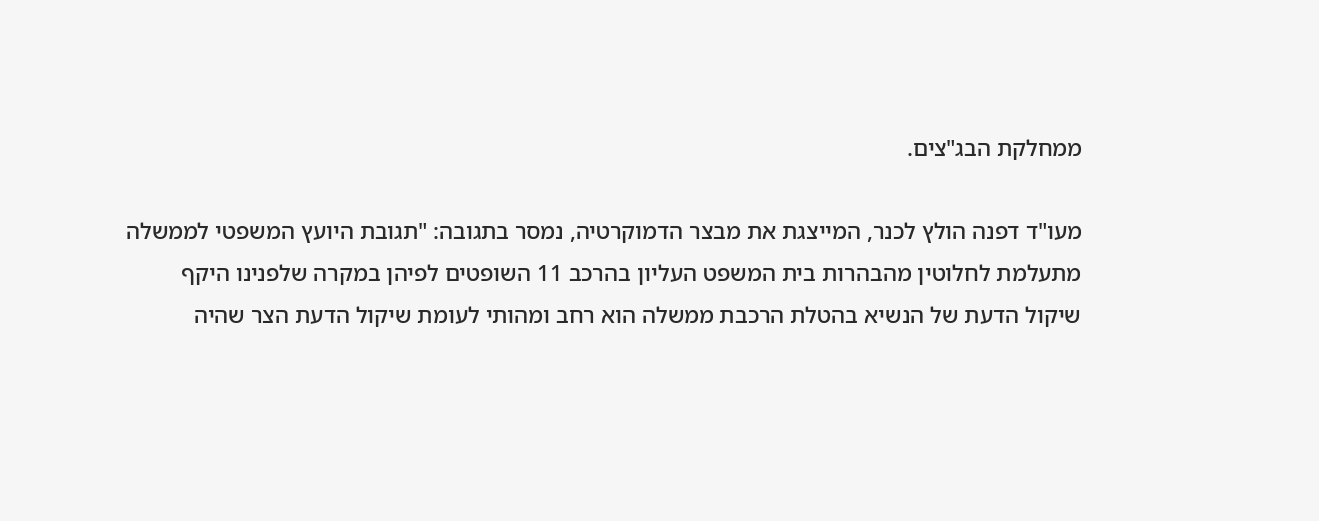ממחלקת הבג"צים.

מעו"ד דפנה הולץ לכנר, המייצגת את מבצר הדמוקרטיה, נמסר בתגובה: "תגובת היועץ המשפטי לממשלה מתעלמת לחלוטין מהבהרות בית המשפט העליון בהרכב 11 השופטים לפיהן במקרה שלפנינו היקף שיקול הדעת של הנשיא בהטלת הרכבת ממשלה הוא רחב ומהותי לעומת שיקול הדעת הצר שהיה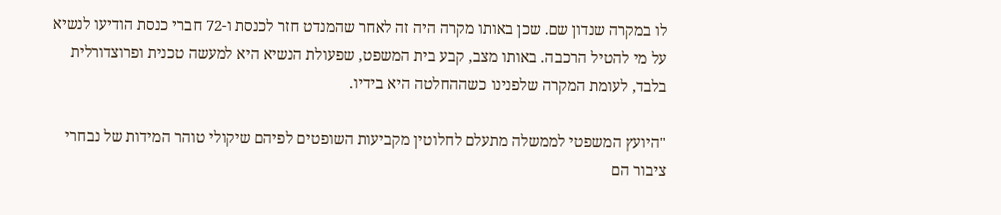לו במקרה שנדון שם. שכן באותו מקרה היה זה לאחר שהמנדט חזר לכנסת ו-72 חברי כנסת הודיעו לנשיא על מי להטיל הרכבה. באותו מצב, קבע בית המשפט, שפעולת הנשיא היא למעשה טכנית ופרוצדורלית בלבד, לעומת המקרה שלפנינו כשההחלטה היא בידיו.

"היועץ המשפטי לממשלה מתעלם לחלוטין מקביעות השופטים לפיהם שיקולי טוהר המידות של נבחרי ציבור הם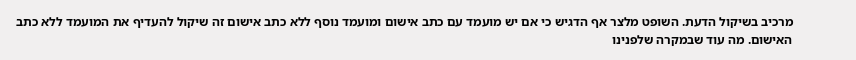מרכיב בשיקול הדעת. השופט מלצר אף הדגיש כי אם יש מועמד עם כתב אישום ומועמד נוסף ללא כתב אישום זה שיקול להעדיף את המועמד ללא כתב האישום. מה עוד שבמקרה שלפנינו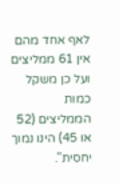לאף אחד מהם אין 61 ממליצים ועל כן משקל כמות הממליצים (52 או 45) הינו נמוך יחסית".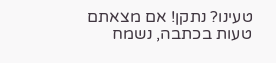טעינו? נתקן! אם מצאתם טעות בכתבה, נשמח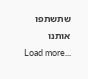שתשתפו אותנו
Load more...